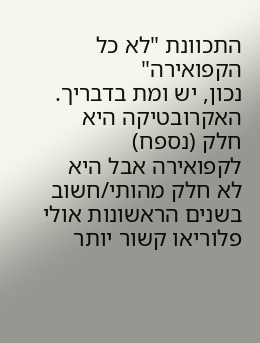התכוונת "לא כל הקפואירה"
נכון, יש ומת בדבריך. האקרובטיקה היא חלק (נספח) לקפואירה אבל היא לא חלק מהותי/חשוב בשנים הראשונות אולי פלוריאו קשור יותר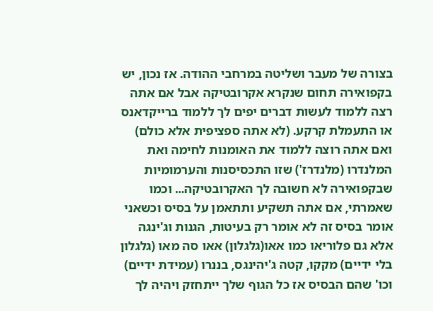בצורה של מעבר ושליטה במרחבי ההודה. אז נכון, יש בקפואירה תחום שנקרא אקרובטיקה אבל אם אתה רצה ללמוד לעשות דברים יפים לך ללמוד ברייקדאנס או התעמלת קרקע. (לא אתה ספציפית אלא כולם) ואם אתה רוצה ללמוד את האומנות לחימה ואת המלנדרו (מלנדרז') שזו התכסיסנות והערמומיות שבקפואירה לא חשובה לך האקרובטיקה... וכמו שאמרתי, אם אתה תשקיע ותתאמן על בסיס וכשאני אומר בסיס זה לא אומר רק בעיטות, הגנות וג'ינגה אלא גם פלוריאו כמו אאו(גלגלון) אאו סה מאו (גלגלון בלי ידיים) מקקו, קטה ג'יהינגס, בננרו (עמידת ידיים) וכו' שהם הבסיס אז כל הגוף שלך ייתחזק ויהיה לך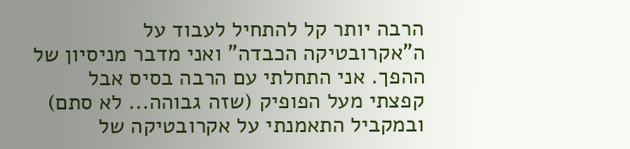הרבה יותר קל להתחיל לעבוד על ה"אקרובטיקה הכבדה" ואני מדבר מניסיון של ההפך. אני התחלתי עם הרבה בסיס אבל קפצתי מעל הפופיק (שזה גבוהה... לא סתם) ובמקביל התאמנתי על אקרובטיקה של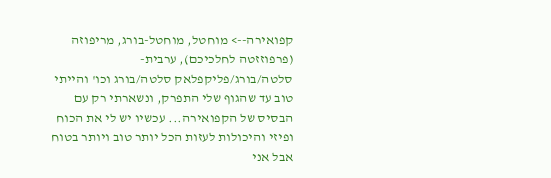קפואירה--> מוחטל, מוחטל-בורג, מריפוזה (פרפוזזטה לחלכיכם), ערבית-סלטה/בורג/פליקפלאק סלטה/בורג וכו' והייתי טוב עד שהגוף שלי התפרק, ונשארתי רק עם הבסיס של הקפואירה... עכשיו יש לי את הכוח ופיזי והיכולות לעזות הכל יותר טוב ויותר בטוח אבל אני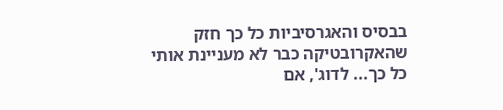בבסיס והאגרסיביות כל כך חזק שהאקרובטיקה כבר לא מעניינת אותי כל כך... לדוג', אם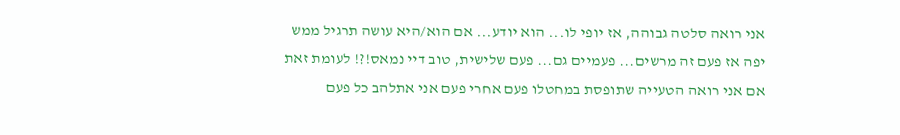אני רואה סלטה גבוהה, אז יופי לו... הוא יודע... אם הוא/היא עושה תרגיל ממש יפה אז פעם זה מרשים... פעמיים גם... פעם שלישית, טוב דיי נמאס!?! לעומת זאת אם אני רואה הטעייה שתופסת במחטלו פעם אחרי פעם אני אתלהב כל פעם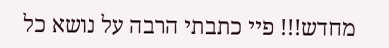מחדש!!! פיי כתבתי הרבה על נושא כל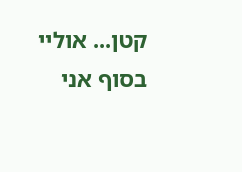קטן... אוליי בסוף אני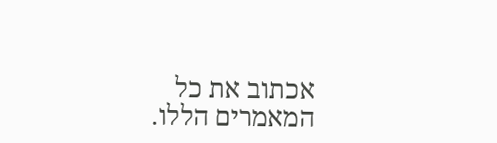אכתוב את כל המאמרים הללו.